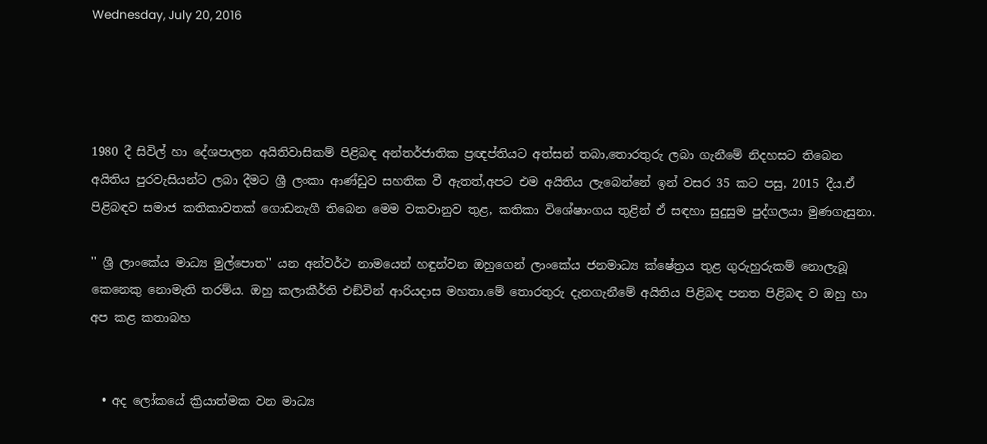Wednesday, July 20, 2016




1980 දී සිවිල් හා දේශපාලන අයිතිවාසිකම් පිළිබඳ අන්තර්ජාතික ප්‍රඥප්තියට අත්සන් තබා,තොරතුරු ලබා ගැනීමේ නිදහසට තිබෙන අයිතිය පුරවැසියන්ට ලබා දීමට ශ්‍රී ලංකා ආණ්ඩුව සහතික වී ඇතත්,අපට එම අයිතිය ලැබෙන්නේ ඉන් වසර 35 කට පසු, 2015 දීය.ඒ පිළිබඳව සමාජ කතිකාවතක් ගොඩනැගී තිබෙන මෙම වකවානුව තුළ, කතිකා විශේෂාංගය තුළින් ඒ සඳහා සුදුසුම පුද්ගලයා මුණගැසුනා.

'' ශ්‍රී ලාංකේය මාධ්‍ය මුල්පොත'' යන අන්වර්ථ නාමයෙන් හඳුන්වන ඔහුගෙන් ලාංකේය ජනමාධ්‍ය ක්ෂේත්‍රය තුළ ගුරුහුරුකම් නොලැබූ කෙනෙකු නොමැති තරම්ය. ඔහු කලාකීර්ති එඞ්වින් ආරියදාස මහතා.මේ තොරතුරු දැනගැනීමේ අයිතිය පිළිබඳ පනත පිළිබඳ ව ඔහු හා අප කළ කතාබහ


  • අද ලෝකයේ ක්‍රියාත්මක වන මාධ්‍ය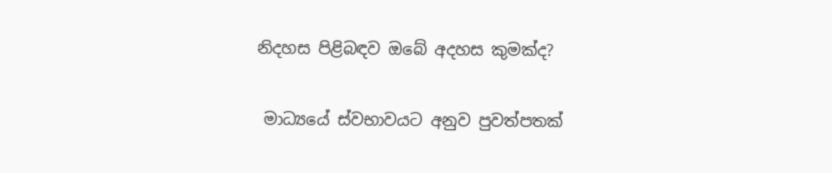නිදහස පිළිබඳව ඔබේ අදහස කුමක්ද?

 මාධ්‍යයේ ස්වභාවයට අනුව පුවත්පතක්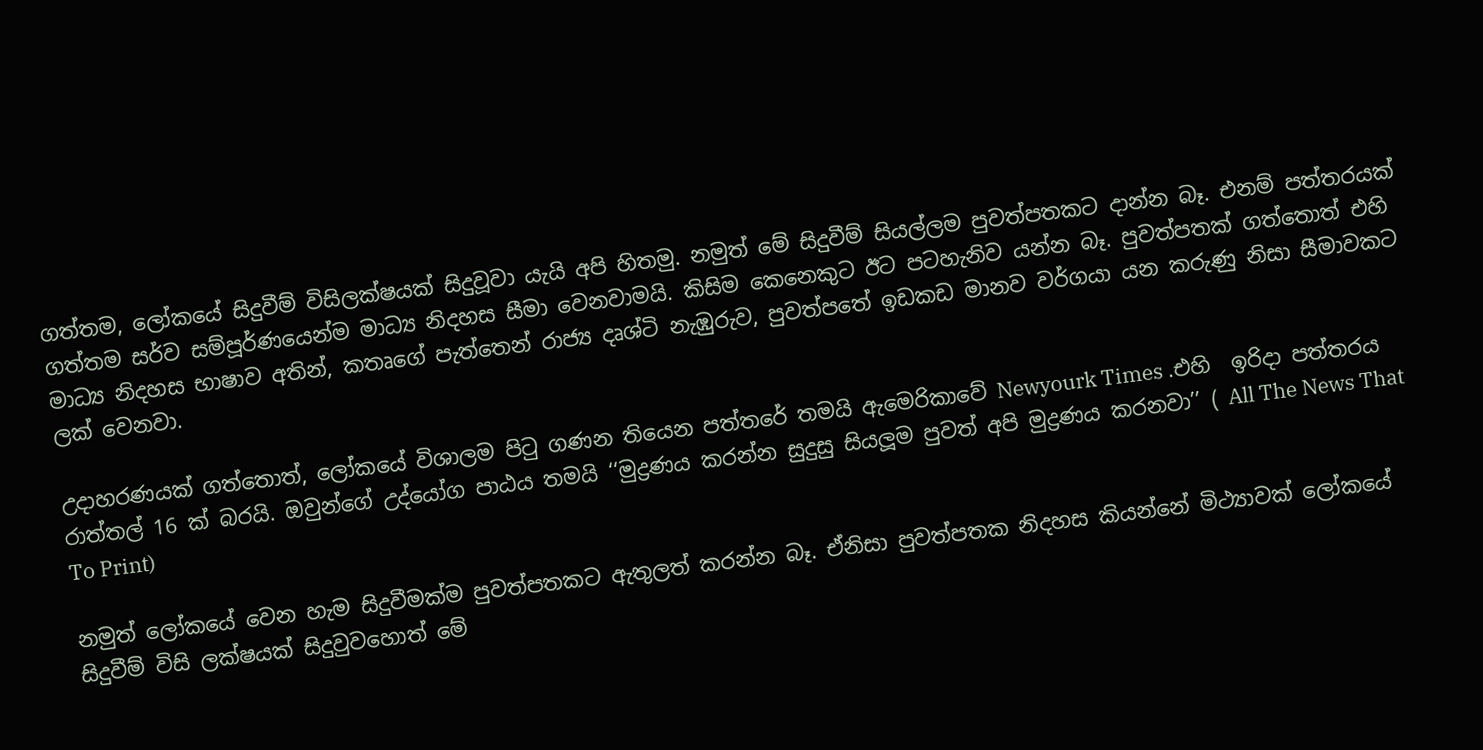ගත්තම, ලෝකයේ සිදුවීම් විසිලක්ෂයක් සිදුවූවා යැයි අපි හිතමු. නමුත් මේ සිදුවීම් සියල්ලම පුවත්පතකට දාන්න බෑ. එනම් පත්තරයක් ගත්තම සර්ව සම්පූර්ණයෙන්ම මාධ්‍ය නිදහස සීමා වෙනවාමයි. කිසිම කෙනෙකුට ඊට පටහැනිව යන්න බෑ. පුවත්පතක් ගත්තොත් එහි මාධ්‍ය නිදහස භාෂාව අතින්, කතෘගේ පැත්තෙන් රාජ්‍ය දෘශ්ටි නැඹුරුව, පුවත්පතේ ඉඩකඩ මානව වර්ගයා යන කරුණු නිසා සීමාවකට ලක් වෙනවා.

උදාහරණයක් ගත්තොත්, ලෝකයේ විශාලම පිටු ගණන තියෙන පත්තරේ තමයි ඇමෙරිකාවේ Newyourk Times .එහි  ඉරිදා පත්තරය රාත්තල් 16 ක් බරයි. ඔවුන්ගේ උද්යෝග පාඨය තමයි ‘‘මුද්‍රණය කරන්න සුදුසු සියලූම පුවත් අපි මුද්‍රණය කරනවා’’ ( All The News That To Print)

නමුත් ලෝකයේ වෙන හැම සිදුවීමක්ම පුවත්පතකට ඇතුලත් කරන්න බෑ. ඒනිසා පුවත්පතක නිදහස කියන්නේ මිථ්‍යාවක් ලෝකයේ සිදුවීම් විසි ලක්ෂයක් සිදුවුවහොත් මේ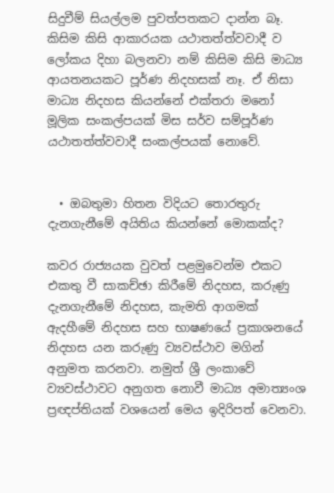සිදුවීම් සියල්ලම පුවත්පතකට දාන්න බෑ. කිසිම කිසි ආකාරයක යථාතත්ත්වවාදී ව ලෝකය දිහා බලනවා නම් කිසිම කිසි මාධ්‍ය ආයතනයකට පූර්ණ නිදහසක් නෑ. ඒ නිසා මාධ්‍ය නිදහස කියන්නේ එක්තරා මනෝ මූලික සංකල්පයක් මිස සර්ව සම්පූර්ණ යථාතත්ත්වවාදී සංකල්පයක් නොවේ.


  • ඔබතුමා හිතන විදියට තොරතුරු දැනගැනීමේ අයිතිය කියන්නේ මොකක්ද?

කවර රාජ්‍යයක වුවත් පළමුවෙන්ම එකට එකතු වී සාකච්ඡා කිරීමේ නිදහස, කරුණු දැනගැනීමේ නිදහස, කැමති ආගමක් ඇදහීමේ නිදහස සහ භාෂණයේ ප්‍රකාශනයේ නිදහස යන කරුණු ව්‍යවස්ථාව මගින් අනුමත කරනවා. නමුත් ශ්‍රී ලංකාවේ ව්‍යවස්ථාවට අනුගත නොවී මාධ්‍ය අමාත්‍යංශ ප්‍රඥප්තියක් වශයෙන් මෙය ඉදිරිපත් වෙනවා.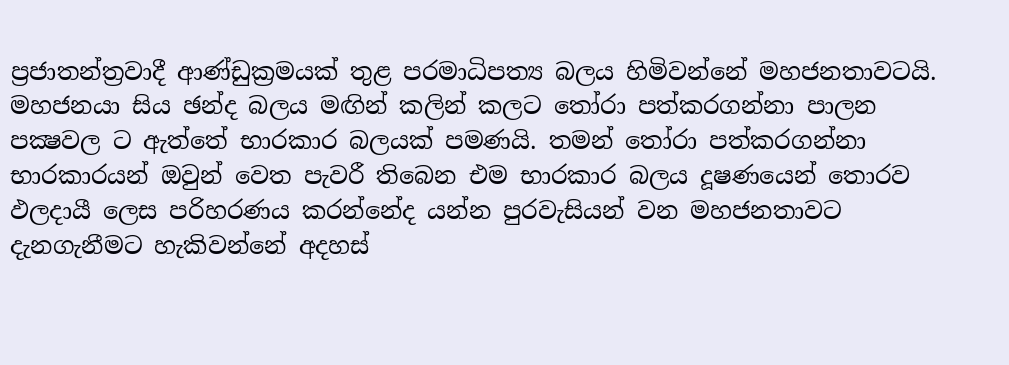ප්‍රජාතන්ත්‍රවාදී ආණ්ඩුක්‍රමයක් තුළ පරමාධිපත්‍ය බලය හිමිවන්නේ මහජනතාවටයි. මහජනයා සිය ඡන්ද බලය මඟින් කලින් කලට තෝරා පත්කරගන්නා පාලන පක්‍ෂවල ට ඇත්තේ භාරකාර බලයක් පමණයි. තමන් තෝරා පත්කරගන්නා භාරකාරයන් ඔවුන් වෙත පැවරී තිබෙන එම භාරකාර බලය දූෂණයෙන් තොරව ඵලදායී ලෙස පරිහරණය කරන්නේද යන්න පුරවැසියන් වන මහජනතාවට දැනගැනීමට හැකිවන්නේ අදහස්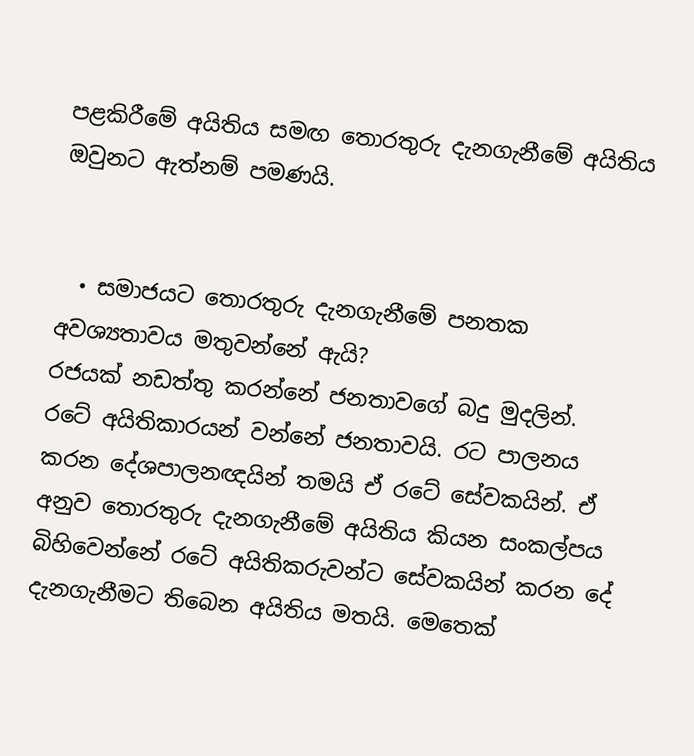පළකිරීමේ අයිතිය සමඟ තොරතුරු දැනගැනීමේ අයිතිය ඔවුනට ඇත්නම් පමණයි.


  • සමාජයට තොරතුරු දැනගැනීමේ පනතක අවශ්‍යතාවය මතුවන්නේ ඇයි?
රජයක් නඩත්තු කරන්නේ ජනතාවගේ බදු මුදලින්. රටේ අයිතිකාරයන් වන්නේ ජනතාවයි. රට පාලනය කරන දේශපාලනඥයින් තමයි ඒ රටේ සේවකයින්. ඒ අනුව තොරතුරු දැනගැනීමේ අයිතිය කියන සංකල්පය බිහිවෙන්නේ රටේ අයිතිකරුවන්ට සේවකයින් කරන දේ දැනගැනීමට තිබෙන අයිතිය මතයි. මෙතෙක්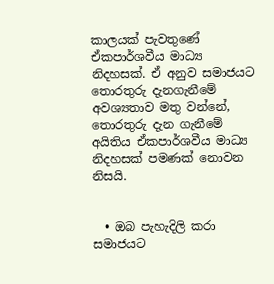කාලයක් පැවතුණේ ඒකපාර්ශවීය මාධ්‍ය නිදහසක්. ඒ අනුව සමාජයට තොරතුරු දැනගැනීමේ අවශ්‍යතාව මතු වන්නේ, තොරතුරු දැන ගැනීමේ අයිතිය ඒකපාර්ශවීය මාධ්‍ය නිදහසක් පමණක් නොවන නිසයි.


  • ඔබ පැහැදිලි කරා සමාජයට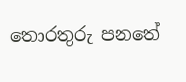තොරතුරු පනතේ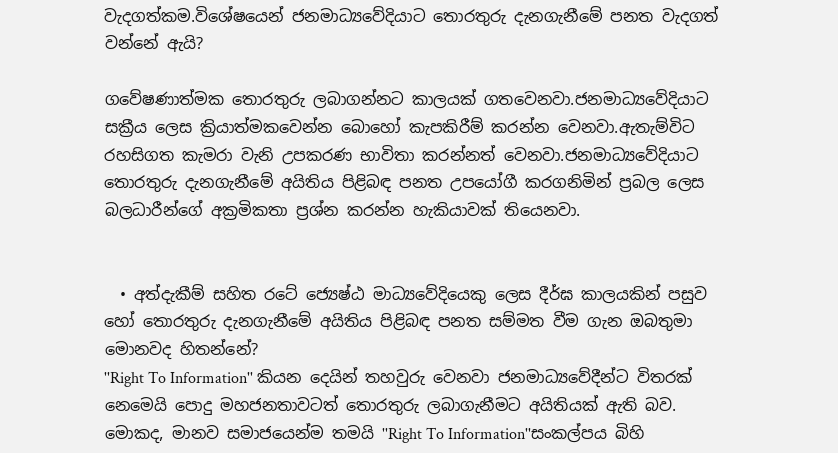වැදගත්කම.විශේෂයෙන් ජනමාධ්‍යවේදියාට තොරතුරු දැනගැනීමේ පනත වැදගත් වන්නේ ඇයි?

ගවේෂණාත්මක තොරතුරු ලබාගන්නට කාලයක් ගතවෙනවා.ජනමාධ්‍යවේදියාට සක්‍රීය ලෙස ක්‍රියාත්මකවෙන්න බොහෝ කැපකිරීම් කරන්න වෙනවා.ඇතැම්විට රහසිගත කැමරා වැනි උපකරණ භාවිතා කරන්නත් වෙනවා.ජනමාධ්‍යවේදියාට තොරතුරු දැනගැනීමේ අයිතිය පිළිබඳ පනත උපයෝගී කරගනිමින් ප්‍රබල ලෙස බලධාරීන්ගේ අක්‍රමිකතා ප්‍රශ්න කරන්න හැකියාවක් තියෙනවා.


  • අත්දැකීම් සහිත රටේ ජ්‍යෙෂ්ඨ මාධ්‍යවේදියෙකු ලෙස දීර්ඝ කාලයකින් පසුව හෝ තොරතුරු දැනගැනීමේ අයිතිය පිළිබඳ පනත සම්මත වීම ගැන ඔබතුමා මොනවද හිතන්නේ?
''Right To Information'' කියන දෙයින් තහවුරු වෙනවා ජනමාධ්‍යවේදීන්ට විතරක් නෙමෙයි පොදු මහජනතාවටත් තොරතුරු ලබාගැනීමට අයිතියක් ඇති බව. මොකද, මානව සමාජයෙන්ම තමයි ''Right To Information''සංකල්පය බිහි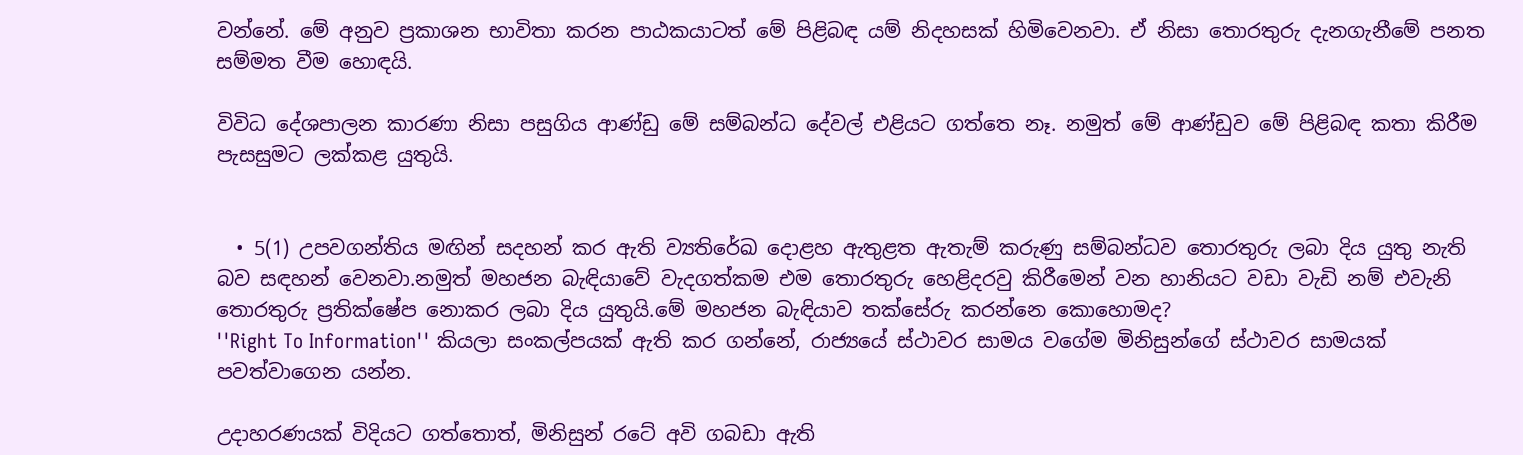වන්නේ. මේ අනුව ප්‍රකාශන භාවිතා කරන පාඨකයාටත් මේ පිළිබඳ යම් නිදහසක් හිමිවෙනවා. ඒ නිසා තොරතුරු දැනගැනීමේ පනත සම්මත වීම හොඳයි.

විවිධ දේශපාලන කාරණා නිසා පසුගිය ආණ්ඩු මේ සම්බන්ධ දේවල් එළියට ගත්තෙ නෑ. නමුත් මේ ආණ්ඩුව මේ පිළිබඳ කතා කිරීම පැසසුමට ලක්කළ යුතුයි.


  • 5(1) උපවගන්තිය මඟින් සදහන් කර ඇති ව්‍යතිරේඛ දොළහ ඇතුළත ඇතැම් කරුණු සම්බන්ධව තොරතුරු ලබා දිය යුතු නැති බව සඳහන් වෙනවා.නමුත් මහජන බැඳියාවේ වැදගත්කම එම තොරතුරු හෙළිදරවු කිරීමෙන් වන හානියට වඩා වැඩි නම් එවැනි තොරතුරු ප්‍රතික්ෂේප නොකර ලබා දිය යුතුයි.මේ මහජන බැඳියාව තක්සේරු කරන්නෙ කොහොමද?
''Right To Information'' කියලා සංකල්පයක් ඇති කර ගන්නේ, රාජ්‍යයේ ස්ථාවර සාමය වගේම මිනිසුන්ගේ ස්ථාවර සාමයක් පවත්වාගෙන යන්න.

උදාහරණයක් විදියට ගත්තොත්, මිනිසුන් රටේ අවි ගබඩා ඇති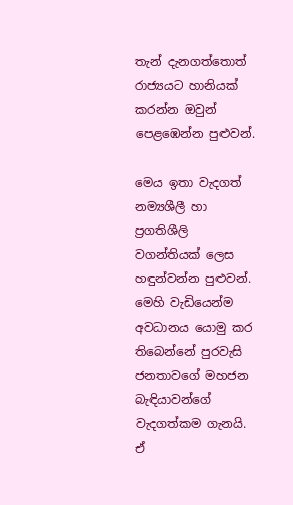තැන් දැනගත්තොත් රාජ්‍යයට හානියක් කරන්න ඔවුන් පෙළඹෙන්න පුළුවන්.

මෙය ඉතා වැදගත් නම්‍යශීලී හා ප්‍රගතිශීලි වගන්තියක් ලෙස හඳුන්වන්න පුළුවන්. මෙහි වැඩියෙන්ම අවධානය යොමු කර තිබෙන්නේ පුරවැසි ජනතාවගේ මහජන බැඳියාවන්ගේ වැදගත්කම ගැනයි. ඒ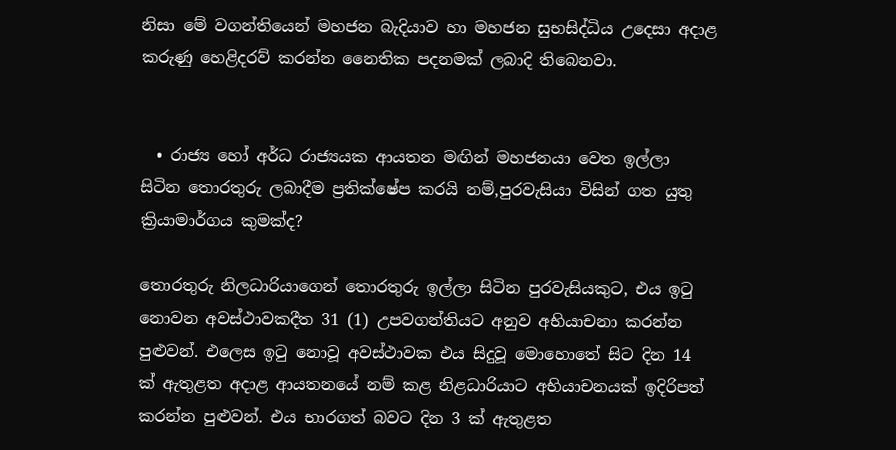නිසා මේ වගන්තියෙන් මහජන බැදියාව හා මහජන සුභසිද්ධිය උදෙසා අදාළ කරුණු හෙළිදරව් කරන්න නෛතික පදනමක් ලබාදි තිබෙනවා.


  • රාජ්‍ය හෝ අර්ධ රාජ්‍යයක ආයතන මඟින් මහජනයා වෙත ඉල්ලා සිටින තොරතුරු ලබාදීම ප්‍රතික්ෂේප කරයි නම්,පුරවැසියා විසින් ගත යුතු ක්‍රියාමාර්ගය කුමක්ද?

තොරතුරු නිලධාරියාගෙන් තොරතුරු ඉල්ලා සිටින පුරවැසියකුට, එය ඉටු නොවන අවස්ථාවකදීත 31 (1) උපවගන්තියට අනුව අභියාචනා කරන්න පුළුවන්. එලෙස ඉටු නොවූ අවස්ථාවක එය සිදුවූ මොහොතේ සිට දින 14 ක් ඇතුළත අදාළ ආයතනයේ නම් කළ නිළධාරියාට අභියාචනයක් ඉදිරිපත් කරන්න පුළුවන්. එය භාරගත් බවට දින 3 ක් ඇතුළත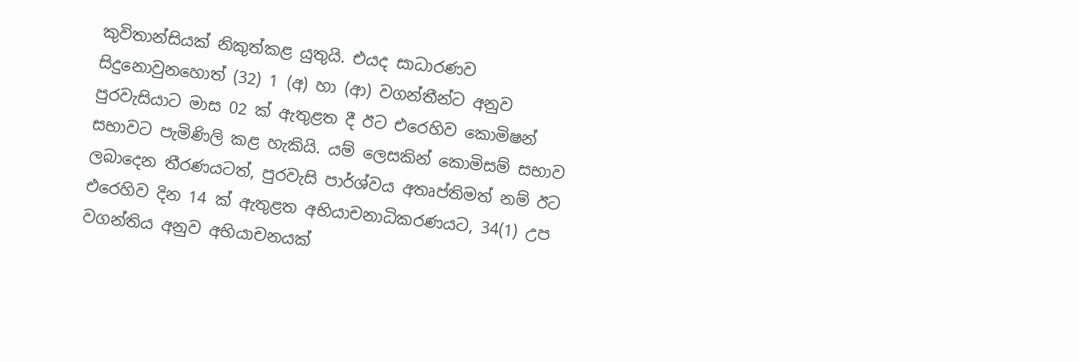කුවිතාන්සියක් නිකුත්කළ යුතුයි. එයද සාධාරණව සිදුනොවුනහොත් (32) 1 (අ) හා (ආ) වගන්තීන්ට අනුව පුරවැසියාට මාස 02 ක් ඇතුළත දී ඊට එරෙහිව කොමිෂන් සභාවට පැමිණිලි කළ හැකියි. යම් ලෙසකින් කොමිසම් සභාව ලබාදෙන තීරණයටත්, පුරවැසි පාර්ශ්වය අතෘප්තිමත් නම් ඊට එරෙහිව දින 14 ක් ඇතුළත අභියාචනාධිකරණයට, 34(1) උප වගන්තිය අනුව අභියාචනයක්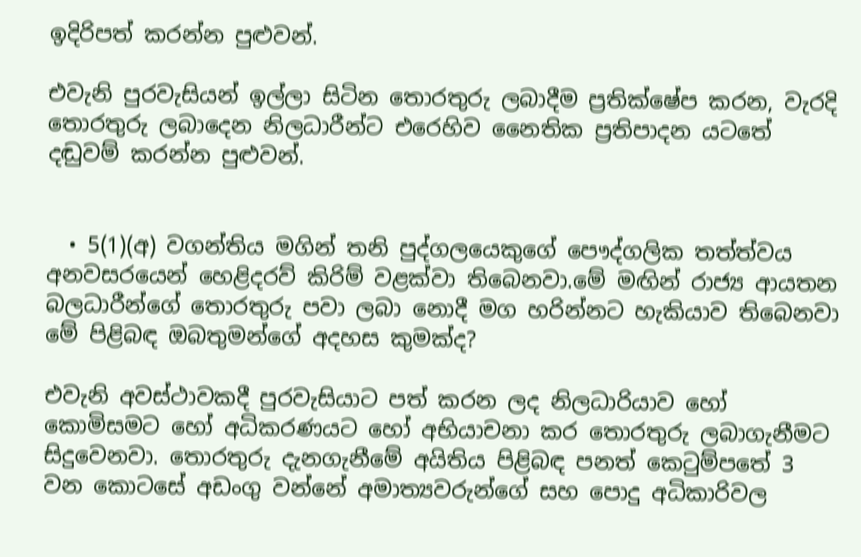ඉදිරිපත් කරන්න පුළුවන්.

එවැනි පුරවැසියන් ඉල්ලා සිටින තොරතුරු ලබාදීම ප්‍රතික්ෂේප කරන, වැරදි තොරතුරු ලබාදෙන නිලධාරීන්ට එරෙහිව නෛතික ප්‍රතිපාදන යටතේ දඬුවම් කරන්න පුළුවන්.


  • 5(1)(අ) වගන්තිය මගින් තනි පුද්ගලයෙකුගේ පෞද්ගලික තත්ත්වය අනවසරයෙන් හෙළිදරව් කිරිම් වළක්වා තිබෙනවා.මේ මඟින් රාජ්‍ය ආයතන බලධාරීන්ගේ තොරතුරු පවා ලබා නොදී මග හරින්නට හැකියාව තිබෙනවා මේ පිළිබඳ ඔබතුමන්ගේ අදහස කුමක්ද?

එවැනි අවස්ථාවකදී පුරවැසියාට පත් කරන ලද නිලධාරියාව හෝ කොමිසමට හෝ අධිකරණයට හෝ අභියාචනා කර තොරතුරු ලබාගැනීමට සිදුවෙනවා. තොරතුරු දැනගැනීමේ අයිතිය පිළිබඳ පනත් කෙටුම්පතේ 3 වන කොටසේ අඩංගු වන්නේ අමාත්‍යවරුන්ගේ සහ පොදු අධිකාරිවල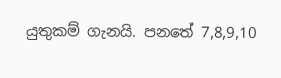යුතුකම් ගැනයි. පනතේ 7,8,9,10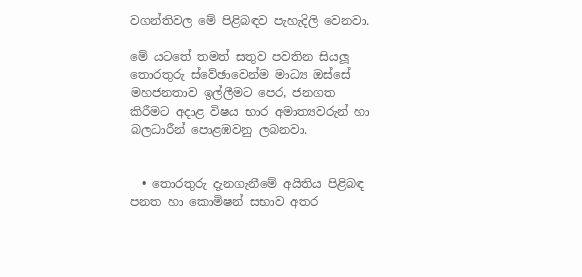වගන්තිවල මේ පිළිබඳව පැහැදිලි වෙනවා.

මේ යටතේ තමත් සතුව පවතින සියලූ තොරතුරු ස්වේඡාවෙන්ම මාධ්‍ය ඔස්සේ මහජනතාව ඉල්ලීමට පෙර, ජනගත කිරීමට අදාළ විෂය භාර අමාත්‍යවරුන් හා බලධාරීන් පොළඹවනු ලබනවා.


  • තොරතුරු දැනගැනීමේ අයිතිය පිළිබඳ පනත හා කොමිෂන් සභාව අතර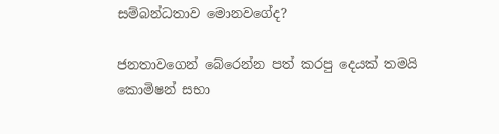සම්බන්ධතාව මොනවගේද?

ජනතාවගෙන් බේරෙන්න පත් කරපු දෙයක් තමයි කොමිෂන් සභා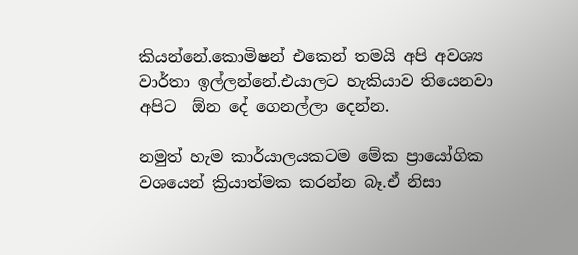කියන්නේ.කොමිෂන් එකෙන් තමයි අපි අවශ්‍ය වාර්තා ඉල්ලන්නේ.එයාලට හැකියාව තියෙනවා අපිට  ඕන දේ ගෙනල්ලා දෙන්න.

නමුත් හැම කාර්යාලයකටම මේක ප්‍රායෝගික වශයෙන් ක්‍රියාත්මක කරන්න බෑ.ඒ නිසා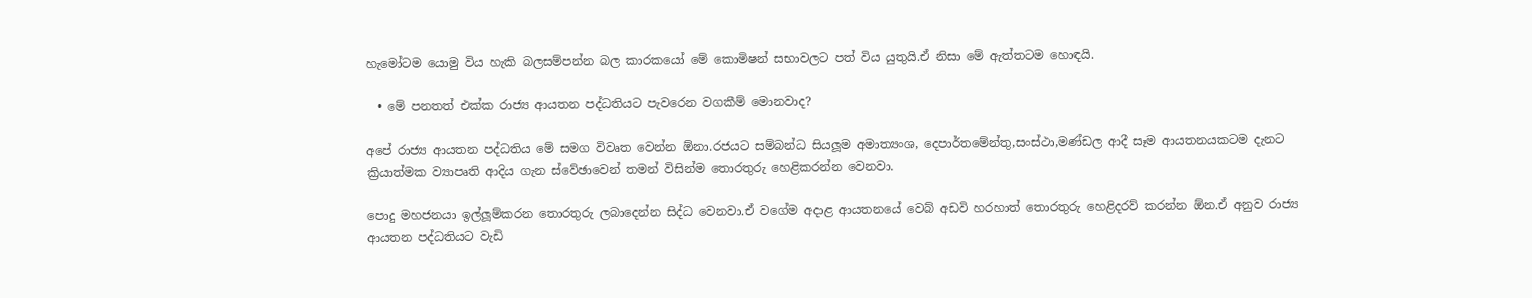හැමෝටම යොමු විය හැකි බලසම්පන්න බල කාරකයෝ මේ කොමිෂන් සභාවලට පත් විය යුතුයි.ඒ නිසා මේ ඇත්තටම හොඳයි.

  • මේ පනතත් එක්ක රාජ්‍ය ආයතන පද්ධතියට පැවරෙන වගකීම් මොනවාද?

අපේ රාජ්‍ය ආයතන පද්ධතිය මේ සමග විවෘත වෙන්න ඕනා.රජයට සම්බන්ධ සියලූම අමාත්‍යංශ, දෙපාර්තමේන්තු,සංස්ථා,මණ්ඩල ආදී සෑම ආයතනයකටම දැනට ක්‍රියාත්මක ව්‍යාපෘති ආදිය ගැන ස්වේඡාවෙන් තමන් විසින්ම තොරතුරු හෙළිකරන්න වෙනවා.

පොදු මහජනයා ඉල්ලූම්කරන තොරතුරු ලබාදෙන්න සිද්ධ වෙනවා.ඒ වගේම අදාළ ආයතනයේ වෙබ් අඩවි හරහාත් තොරතුරු හෙළිදරව් කරන්න ඕන.ඒ අනුව රාජ්‍ය ආයතන පද්ධතියට වැඩි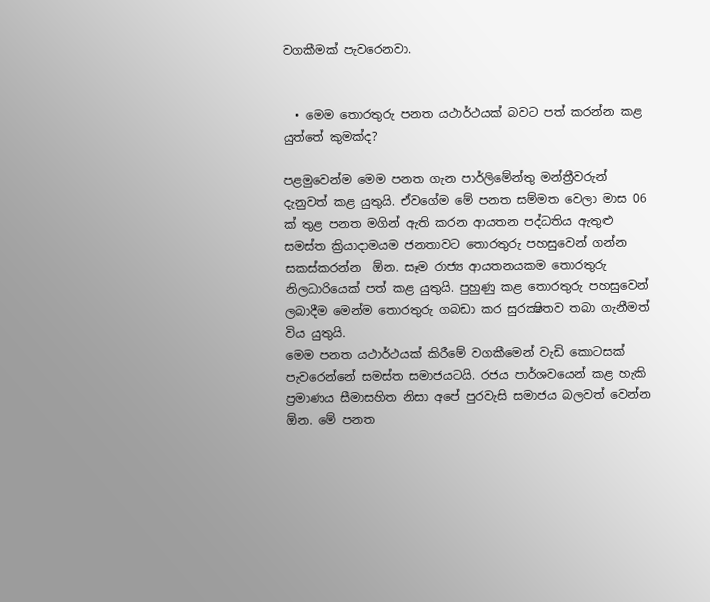වගකීමක් පැවරෙනවා.


  • මෙම තොරතුරු පනත යථාර්ථයක් බවට පත් කරන්න කළ යුත්තේ කුමක්ද?

පළමුවෙන්ම මෙම පනත ගැන පාර්ලිමේන්තු මන්ත්‍රීවරුන් දැනුවත් කළ යුතුයි. ඒවගේම මේ පනත සම්මත වෙලා මාස 06 ක් තුළ පනත මගින් ඇති කරන ආයතන පද්ධතිය ඇතුළු සමස්ත ක්‍රියාදාමයම ජනතාවට තොරතුරු පහසුවෙන් ගන්න සකස්කරන්න  ඕන. සෑම රාජ්‍ය ආයතනයකම තොරතුරු නිලධාරියෙක් පත් කළ යුතුයි. පුහුණු කළ තොරතුරු පහසුවෙන් ලබාදීම මෙන්ම තොරතුරු ගබඩා කර සුරක්‍ෂිතව තබා ගැනීමත් විය යුතුයි.
මෙම පනත යථාර්ථයක් කිරීමේ වගකීමෙන් වැඩි කොටසක් පැවරෙන්නේ සමස්ත සමාජයටයි. රජය පාර්ශවයෙන් කළ හැකි ප්‍රමාණය සීමාසහිත නිසා අපේ පුරවැසි සමාජය බලවත් වෙන්න  ඕන. මේ පනත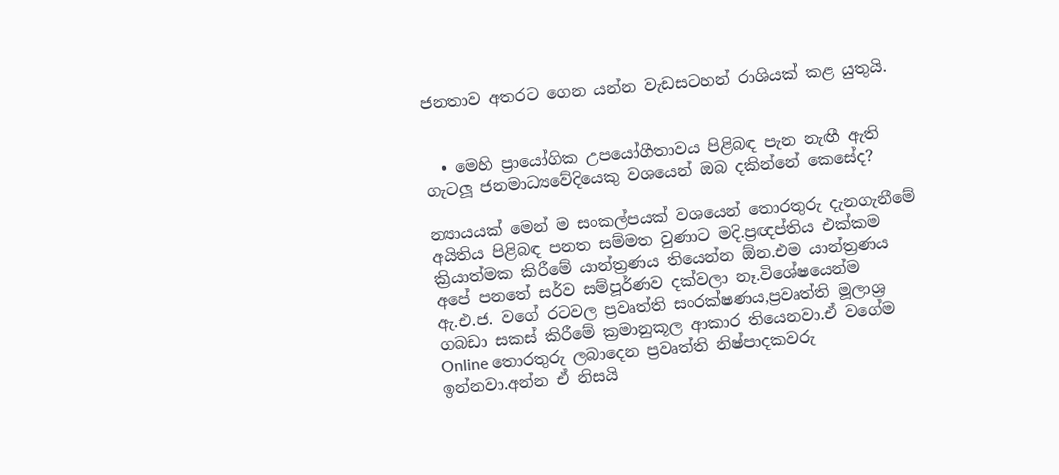ජනතාව අතරට ගෙන යන්න වැඩසටහන් රාශියක් කළ යුතුයි.


  • මෙහි ප්‍රායෝගික උපයෝගීතාවය පිළිබඳ පැන නැඟී ඇති ගැටලූ ජනමාධ්‍යවේදියෙකු වශයෙන් ඔබ දකින්නේ කෙසේද?

න්‍යායයක් මෙන් ම සංකල්පයක් වශයෙන් තොරතුරු දැනගැනීමේ අයිතිය පිළිබඳ පනත සම්මත වුණාට මදි.ප්‍රඥප්තිය එක්කම ක්‍රියාත්මක කිරීමේ යාන්ත්‍රණය තියෙන්න ඕන.එම යාන්ත්‍රණය අපේ පනතේ සර්ව සම්පූර්ණව දක්වලා නෑ.විශේෂයෙන්ම ඇ.එ.ජ. වගේ රටවල ප්‍රවෘත්ති සංරක්ෂණය,ප්‍රවෘත්ති මූලාශ්‍ර ගබඩා සකස් කිරීමේ ක්‍රමානුකූල ආකාර තියෙනවා.ඒ වගේම Online තොරතුරු ලබාදෙන ප්‍රවෘත්ති නිෂ්පාදකවරු ඉන්නවා.අන්න ඒ නිසයි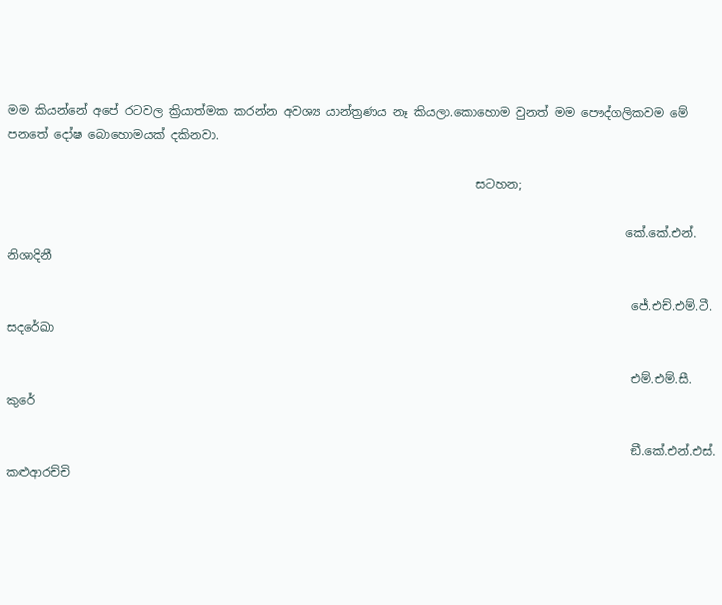මම කියන්නේ අපේ රටවල ක්‍රියාත්මක කරන්න අවශ්‍ය යාන්ත්‍රණය නෑ කියලා.කොහොම වුනත් මම පෞද්ගලිකවම මේ පනතේ දෝෂ බොහොමයක් දකිනවා.

                                                                              සටහන;

                                                                                                       කේ.කේ.එන්. නිශාදිනී

                                                                                                        ජේ.එච්.එම්.ටී. සදරේඛා

                                                                                                        එම්.එම්.සී. කුරේ

                                                                                                        ඞී.කේ.එන්.එස්. කළුආරච්චි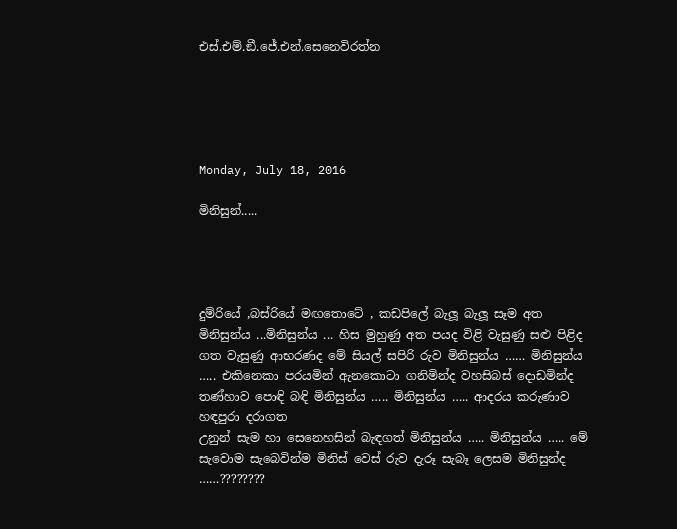එස්.එම්.ඞී.ජේ.එන්.සෙනෙවිරත්න





Monday, July 18, 2016

මිනිසුන්.....




දුම්රියේ ,බස්රියේ මඟතොටේ , කඩපිලේ බැලූ බැලූ සෑම අත මිනිසුන්ය ...මිනිසුන්ය ... හිස මුහුණු අත පයද විළි වැසුණු සළු පිළිද ගත වැසුණු ආභරණද මේ සියල් සපිරි රුව මිනිසුන්ය …… මිනිසුන්ය ….. එකිනෙකා පරයමින් ඇනකොටා ගනිමින්ද වහසිබස් දොඩමින්ද තණ්හාව පොඳි බඳි මිනිසුන්ය ….. මිනිසුන්ය ….. ආදරය කරුණාව හඳපුරා දරාගත
උනුන් සැම හා සෙනෙහසින් බැඳගත් මිනිසුන්ය ….. මිනිසුන්ය ….. මේ සැවොම සැබෙවින්ම මිනිස් වෙස් රුව දැරූ සැබෑ ලෙසම මිනිසුන්ද ……????????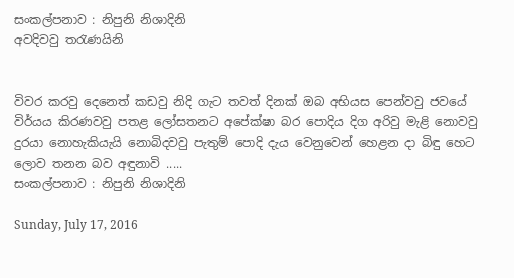සංකල්පනාව : නිපුනි නිශාදිනි
අවදිවවු තරැණයිනි


විවර කරවු දෙනෙත් කඩවු නිදි ගැට තවත් දිනක්‌ ඔබ අභියස පෙන්වවු ජවයේ විර්යය කිරණවවු පතළ ලෝසතනට අපේක්ෂා බර පොදිය දිග අරිවු මැළි නොවවු දුරයා නොහැකියැයි නොබිදවවු පැතුම් පොදි දැය වෙනුවෙන් හෙළන දා බිඳු හෙට ලොව තනන බව අඳුනාවි .....
සංකල්පනාව : නිපුනි නිශාදිනි

Sunday, July 17, 2016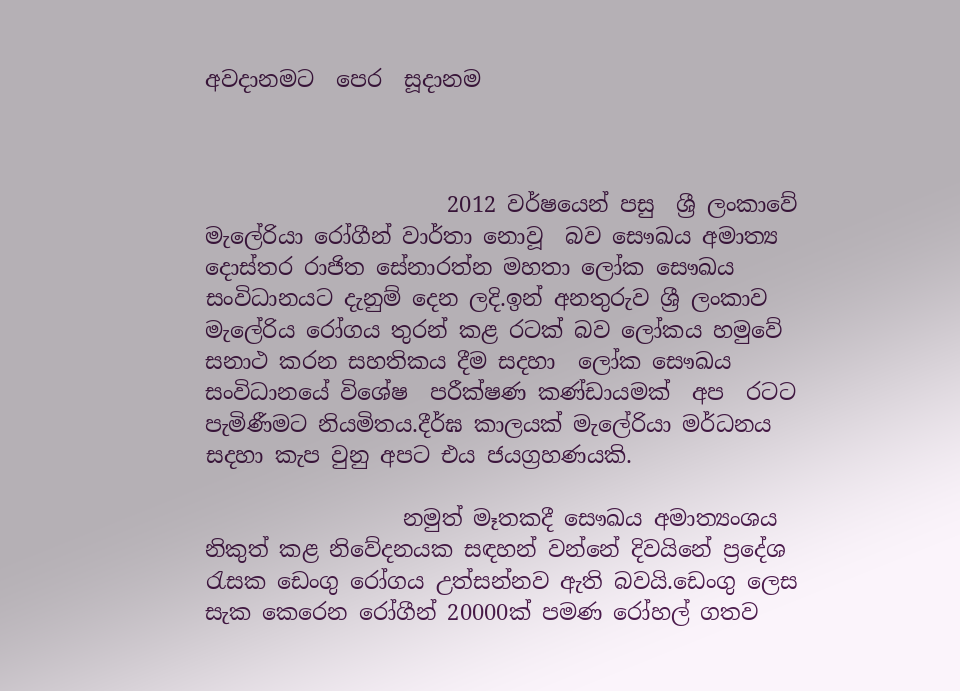අවදානමට  පෙර  සූදානම



                      2012 වර්ෂයෙන් පසු  ශ්‍රී ලංකාවේ මැලේරියා රෝගීන් වාර්තා නොවූ  බව සෞඛය අමාත්‍ය දොස්තර රාජිත සේනාරත්න මහතා ලෝක සෞඛය සංවිධානයට දැනුම් දෙන ලදි.ඉන් අනතුරුව ශ්‍රී ලංකාව මැලේරිය රෝගය තුරන් කළ රටක් බව ලෝකය හමුවේ සනාථ කරන සහතිකය දීම සදහා  ලෝක සෞඛය සංවිධානයේ විශේෂ  පරීක්ෂණ කණ්ඩායමක්  අප  රටට පැමිණීමට නියමිතය.දීර්ඝ කාලයක් මැලේරියා මර්ධනය සදහා කැප වුනු අපට එය ජයග්‍රහණයකි.

                  නමුත් මෑතකදී සෞඛය අමාත්‍යංශය නිකුත් කළ නිවේදනයක සඳහන් වන්නේ දිවයිනේ ප්‍රදේශ රැසක ඩෙංගු රෝගය උත්සන්නව ඇති බවයි.ඩෙංගු ලෙස සැක කෙරෙන රෝගීන් 20000ක් පමණ රෝහල් ගතව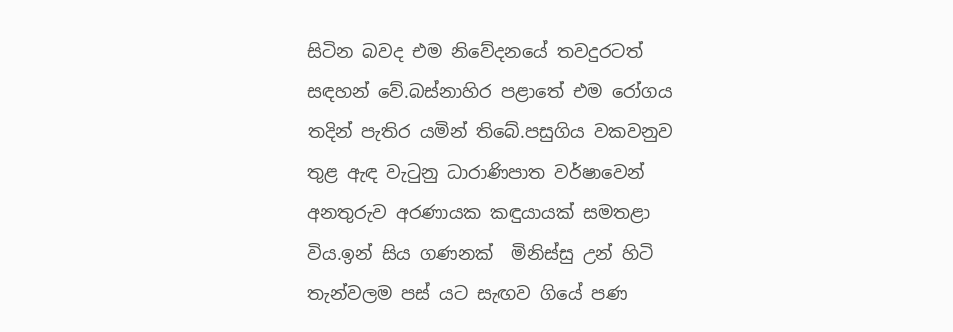සිටින බවද එම නිවේදනයේ තවදුරටත් සඳහන් වේ.බස්නාහිර පළාතේ එම රෝගය තදින් පැතිර යමින් තිබේ.පසුගිය වකවනුව තුළ ඇඳ වැටුනු ධාරාණිපාත වර්ෂාවෙන් අනතුරුව අරණායක කඳුයායක් සමතළා විය.ඉන් සිය ගණනක්  මිනිස්සු උන් හිටි තැන්වලම පස් යට සැඟව ගියේ පණ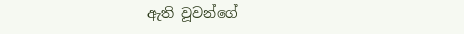ඇති වූවන්ගේ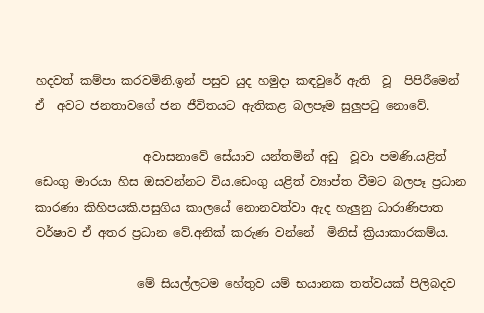හදවත් කම්පා කරවමිනි.ඉන් පසුව යුද හමුදා කඳවුරේ ඇති  වූ  පිපිරීමෙන්  ඒ  අවට ජනතාවගේ ජන ජීවිතයට ඇතිකළ බලපෑම සුලුපටු නොවේ.

                  අවාසනාවේ සේයාව යන්තමින් අඩු  වූවා පමණි.යළිත් ඩෙංගු මාරයා හිස ඔසවන්නට විය.ඩෙංගු යළිත් ව්‍යාප්ත වීමට බලපෑ ප්‍රධාන කාරණා කිහිපයකි.පසුගිය කාලයේ නොනවත්වා ඇද හැලුනු ධාරාණිපාත වර්ෂාව ඒ අතර ප්‍රධාන වේ.අනික් කරුණ වන්නේ  මිනිස් ක්‍රියාකාරකම්ය.

                 මේ සියල්ලටම හේතුව යම් භයානක තත්වයක් පිලිබදව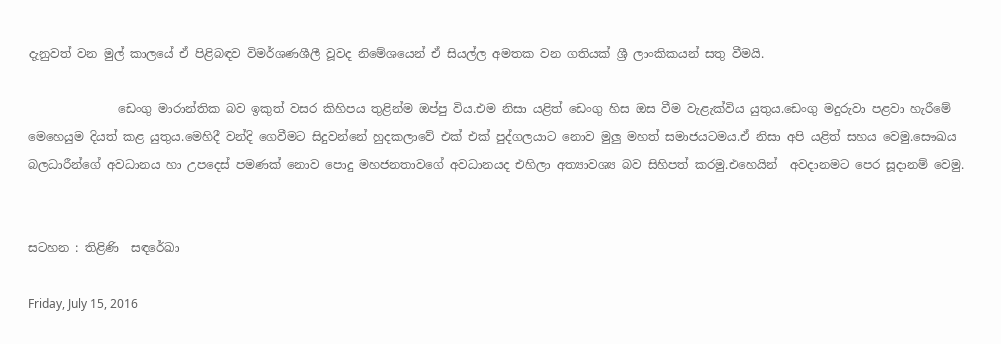දැනුවත් වන මුල් කාලයේ ඒ පිළිබඳව විමර්ශණශීලී වූවද නිමේශයෙන් ඒ සියල්ල අමතක වන ගතියක් ශ්‍රී ලාංකිකයන් සතු වීමයි.

               ඩෙංගු මාරාන්තික බව ඉකුත් වසර කිහිපය තුළින්ම ඔප්පු විය.එම නිසා යළිත් ඩෙංගු හිස ඔස වීම වැළැක්විය යුතුය.ඩෙංගු මදුරුවා පළවා හැරීමේ මෙහෙයුම දියත් කළ යුතුය.මෙහිදී වන්දි ගෙවීමට සිදුවන්නේ හුදකලාවේ එක් එක් පුද්ගලයාට නොව මුලු මහත් සමාජයටමය.ඒ නිසා අපි යළිත් සහය වෙමු.සෞඛය බලධාරීන්ගේ අවධානය හා උපදෙස් පමණක් නොව පොදු මහජනතාවගේ අවධානයද එහිලා අත්‍යාවශ්‍ය බව සිහිපත් කරමු.එහෙයින්  අවදානමට පෙර සූදානම් වෙමු.


සටහන : තිළිණි  සඳරේඛා

Friday, July 15, 2016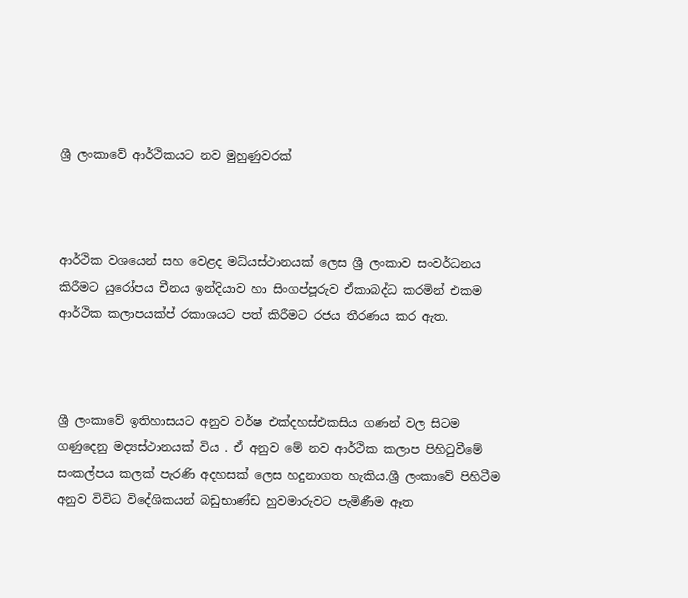ශ්‍රී ලංකාවේ ආර්ථිකයට නව මුහුණුවරක්



ආර්ථික වශයෙන් සහ වෙළද මධ්යස්ථානයක් ලෙස ශ්‍රී ලංකාව සංවර්ධනය කිරීමට යුරෝපය චීනය ඉන්දියාව හා සිංගප්පූරුව ඒකාබද්ධ කරමින් එකම ආර්ථික කලාපයක්ප්‍ රකාශයට පත් කිරීමට රජය තීරණය කර ඇත.



ශ්‍රී ලංකාවේ ඉතිහාසයට අනුව වර්ෂ එක්දහස්එකසිය ගණන් වල සිටම ගණුදෙනු මද්‍යස්ථානයක් විය . ඒ අනුව මේ නව ආර්ථික කලාප පිහිටුවීමේ සංකල්පය කලක් පැරණි අදහසක් ලෙස හදුනාගත හැකිය.ශ්‍රී ලංකාවේ පිහිටීම අනුව විවිධ විදේශිකයන් බඩුභාණ්ඩ හුවමාරුවට පැමිණීම ඈත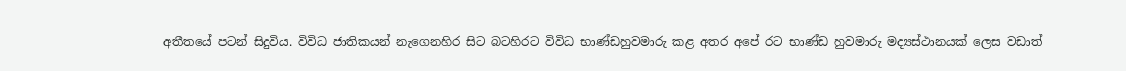අතීතයේ පටන් සිදුවිය. විවිධ ජාතිකයන් නැගෙනහිර සිට බටහිරට විවිධ භාණ්ඩහුවමාරු කළ අතර අපේ රට භාණ්ඩ හුවමාරු මද්‍යස්ථානයක් ලෙස වඩාත්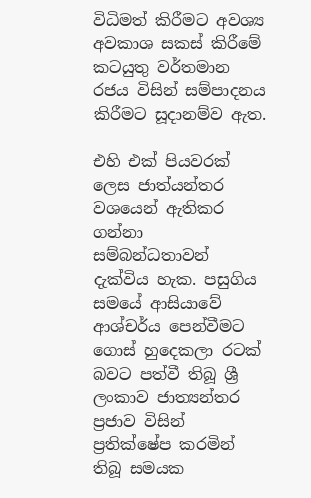විධිමත් කිරීමට අවශ්‍ය අවකාශ සකස් කිරීමේ කටයුතු වර්තමාන රජය විසින් සම්පාදනය කිරීමට සූදානම්ව ඇත.

එහි එක් පියවරක් ලෙස ජාත්යන්තර වශයෙන් ඇතිකර ගන්නා සම්බන්ධතාවන් දැක්විය හැක. පසුගිය සමයේ ආසියාවේ ආශ්චර්ය පෙන්වීමට ගොස් හුදෙකලා රටක් බවට පත්වී තිබූ ශ්‍රී ලංකාව ජාත්‍යන්තර ප්‍රජාව විසින් ප්‍රතික්ෂේප කරමින් තිබූ සමයක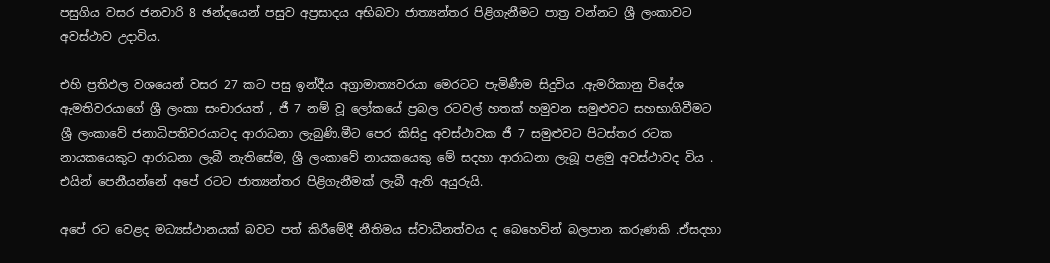පසුගිය වසර ජනවාරි 8 ඡන්දයෙන් පසුව අප්‍රසාදය අභිබවා ජාත්‍යන්තර පිළිගැනීමට පාත්‍ර වන්නට ශ්‍රී ලංකාවට අවස්ථාව උදාවිය.

එහි ප්‍රතිඵල වශයෙන් වසර 27 කට පසු ඉන්දීය අග්‍රාමාත්‍යවරයා මෙරටට පැමිණීම සිදුවිය .ඇමරිකානු විදේශ ඇමතිවරයාගේ ශ්‍රී ලංකා සංචාරයත් , ජී 7 නම් වූ ලෝකයේ ප්‍රබල රටවල් හතක් හමුවන සමුළුවට සහභාගිවීමට ශ්‍රී ලංකාවේ ජනාධිපතිවරයාටද ආරාධනා ලැබුණි.මීට පෙර කිසිදු අවස්ථාවක ජී 7 සමුළුවට පිටස්තර රටක නායකයෙකුට ආරාධනා ලැබී නැතිසේම, ශ්‍රී ලංකාවේ නායකයෙකු මේ සදහා ආරාධනා ලැබූ පළමු අවස්ථාවද විය . එයින් පෙනීයන්නේ අපේ රටට ජාත්‍යන්තර පිළිගැනීමක් ලැබී ඇති අයුරුයි.

අපේ රට වෙළද මධ්‍යස්ථානයක් බවට පත් කිරීමේදී නීතිමය ස්වාධීනත්වය ද බෙහෙවින් බලපාන කරුණකි .ඒසදහා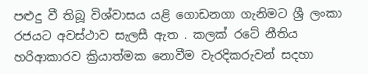පළුදු වී තිබූ විශ්වාසය යළි ගොඩනගා ගැනිමට ශ්‍රී ලංකා රජයට අවස්ථාව සැලසී ඇත . කලක් රටේ නීතිය හරිආකාරව ක්‍රියාත්මක නොවීම වැරදිකරුවන් සදහා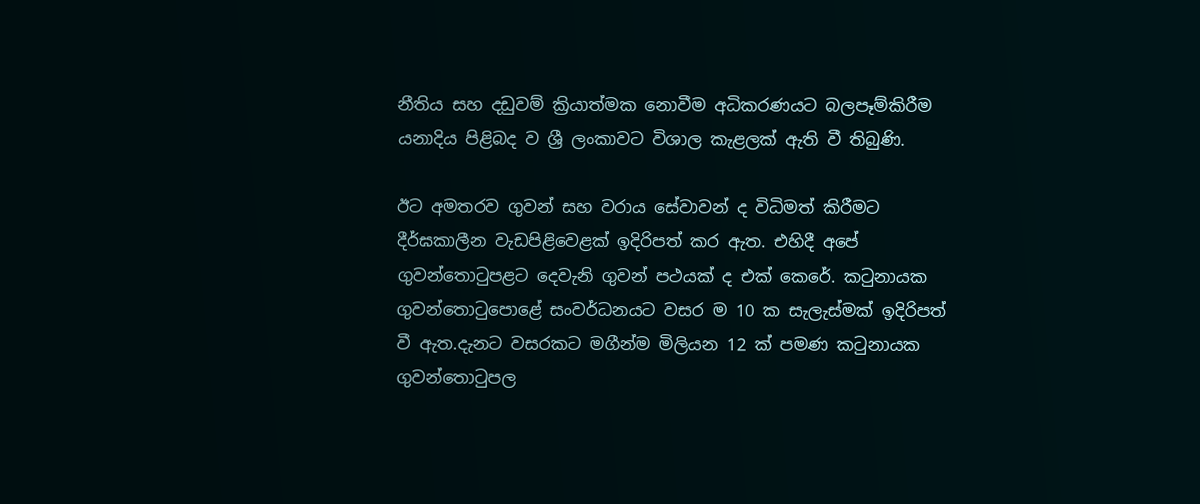නීතිය සහ දඩුවම් ක්‍රියාත්මක නොවීම අධිකරණයට බලපෑම්කිරීම යනාදිය පිළිබද ව ශ්‍රී ලංකාවට විශාල කැළලක් ඇති වී තිබුණි.

ඊට අමතරව ගුවන් සහ වරාය සේවාවන් ද විධිමත් කිරීමට දීර්ඝකාලීන වැඩපිළිවෙළක් ඉදිරිපත් කර ඇත. එහිදී අපේ ගුවන්තොටුපළට දෙවැනි ගුවන් පථයක් ද එක් කෙරේ. කටුනායක ගුවන්තොටුපොළේ සංවර්ධනයට වසර ම 10 ක සැලැස්මක් ඉදිරිපත් වී ඇත.දැනට වසරකට මගීන්ම මිලියන 12 ක් පමණ කටුනායක ගුවන්තොටුපල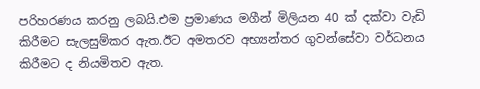පරිහරණය කරනු ලබයි.එම ප්‍රමාණය මගීන් මිලියන 40 ක් දක්වා වැඩි කිරීමට සැලසුම්කර ඇත.ඊට අමතරව අභ්‍යන්තර ගුවන්සේවා වර්ධනය කිරීමට ද නියමිතව ඇත.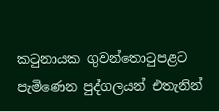කටුනායක ගුවන්තොටුපළට පැමිණෙන පුද්ගලයන් එතැනින්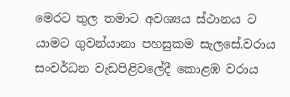මෙරට තුල තමාට අවශ්‍යය ස්ථානය ට යාමට ගුවන්යානා පහසුකම සැලසේ.වරාය සංවර්ධන වැඩපිළිවලේදී කොළඹ වරාය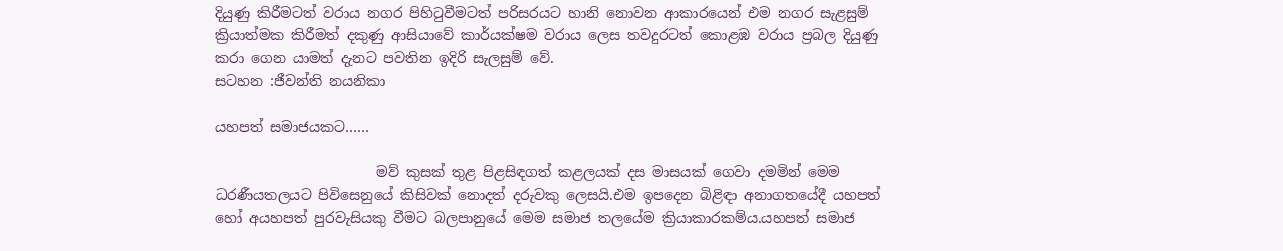දියුණු කිරීමටත් වරාය නගර පිහිටුවීමටත් පරිසරයට හානි නොවන ආකාරයෙන් එම නගර සැළසුම් ක්‍රියාත්මක කිරීමත් දකුණු ආසියාවේ කාර්යක්ෂම වරාය ලෙස තවදුරටත් කොළඹ වරාය ප්‍රබල දියුණු කරා ගෙන යාමත් දැනට පවතින ඉදිරි සැලසුම් වේ.
සටහන :ජීවන්ති නයනිකා

යහපත් සමාජයකට……

                       මව් කුසක් තුළ පිළසිඳගත් කළලයක් දස මාසයක් ගෙවා දමමින් මෙම ධරණීයතලයට පිවිසෙනුයේ කිසිවක් නොදත් දරුවකු ලෙසයි.එම ඉපදෙන බිළිඳා අනාගතයේදී යහපත් හෝ අයහපත් පුරවැසියකු වීමට බලපානුයේ මෙම සමාජ තලයේම ක්‍රියාකාරකම්ය.යහපත් සමාජ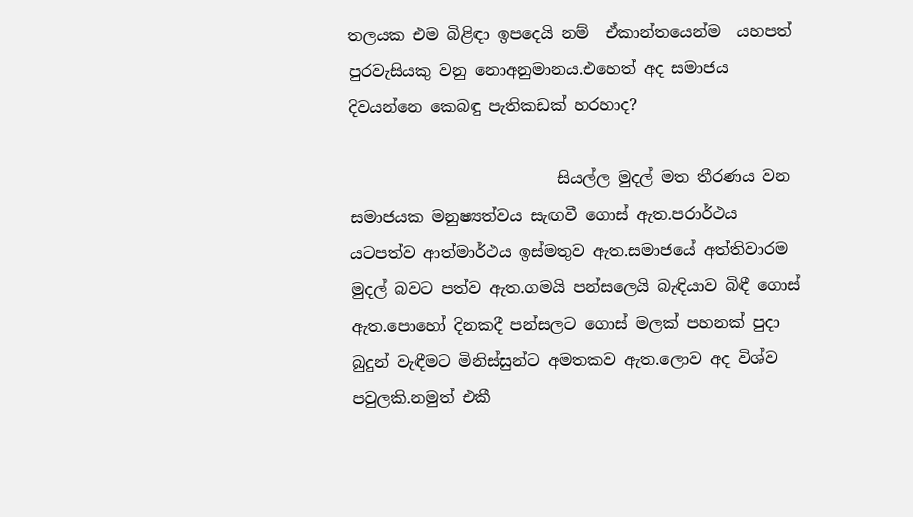තලයක එම බිළිඳා ඉපදෙයි නම්  ඒකාන්තයෙන්ම  යහපත් පුරවැසියකු වනු නොඅනුමානය.එහෙත් අද සමාජය දිවයන්නෙ කෙබඳු පැතිකඩක් හරහාද?

                          සියල්ල මුදල් මත තීරණය වන සමාජයක මනුෂ්‍යත්වය සැඟවී ගොස් ඇත.පරාර්ථය යටපත්ව ආත්මාර්ථය ඉස්මතුව ඇත.සමාජයේ අත්තිවාරම මුදල් බවට පත්ව ඇත.ගමයි පන්සලෙයි බැඳියාව බිඳී ගොස් ඇත.පොහෝ දිනකදී පන්සලට ගොස් මලක් පහනක් පුදා බුදුන් වැඳීමට මිනිස්සුන්ට අමතකව ඇත.ලොව අද විශ්ව පවුලකි.නමුත් එකී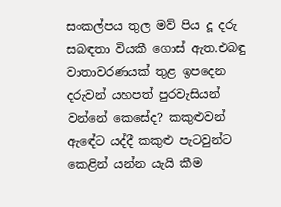සංකල්පය තුල මව් පිය දූ දරු සබඳතා වියකී ගොස් ඇත.එබඳු වාතාවරණයක් තුළ ඉපදෙන දරුවන් යහපත් පුරවැසියන් වන්නේ කෙසේද? කකුළුවන් ඇඳේට යද්දී කකුළු පැටවුන්ට කෙළින් යන්න යැයි කීම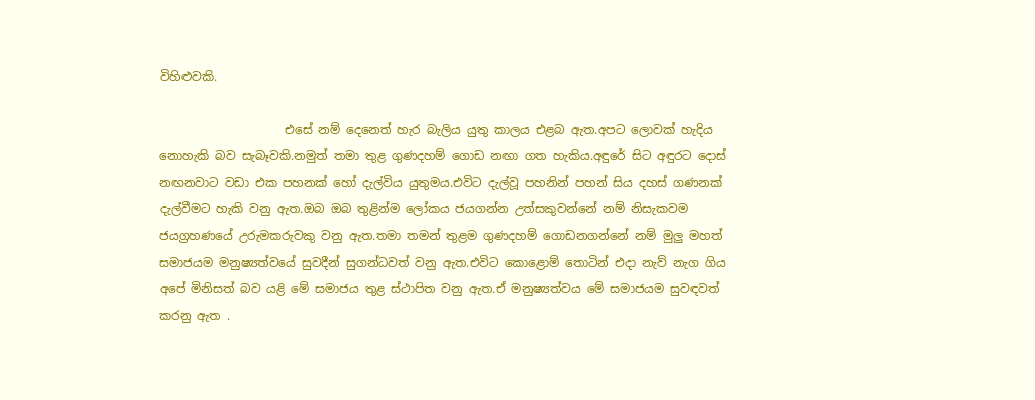විහිළුවකි.

                     එසේ නම් දෙනෙත් හැර බැලිය යුතු කාලය එළබ ඇත.අපට ලොවක් හැදිය නොහැකි බව සැබෑවකි.නමුත් තමා තුළ ගුණදහම් ගොඩ නඟා ගත හැකිය.අඳුරේ සිට අඳුරට දොස් නඟනවාට වඩා එක පහනක් හෝ දැල්විය යුතුමය.එවිට දැල්වූ පහනින් පහන් සිය දහස් ගණනක් දැල්වීමට හැකි වනු ඇත.ඔබ ඔබ තුළින්ම ලෝකය ජයගන්න උත්සකුවන්නේ නම් නිසැකවම ජයග්‍රහණයේ උරුමකරුවකු වනු ඇත.තමා තමන් තුළම ගුණදහම් ගොඩනගන්නේ නම් මුලු මහත් සමාජයම මනුෂ්‍යත්වයේ සුවදීන් සුගන්ධවත් වනු ඇත.එවිට කොළොම් තොටින් එදා නැව් නැග ගිය අපේ මිනිසත් බව යළි මේ සමාජය තුළ ස්ථාපිත වනු ඇත.ඒ මනුෂ්‍යත්වය මේ සමාජයම සුවඳවත් කරනු ඇත .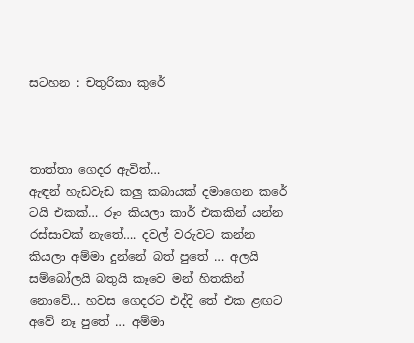සටහන : චතුරිකා කුරේ



තාත්තා ගෙදර ඇවිත්…
ඇඳන් හැඩවැඩ කලු කබායක් දමාගෙන කරේ ටයි එකක්… රූං කියලා කාර් එකකින් යන්න රස්සාවක් නැතේ…. දවල් වරුවට කන්න කියලා අම්මා දුන්නේ බත් පුතේ … අලයි සම්බෝලයි බතුයි කෑවෙ මන් හිතකින් නොවේ... හවස ගෙදරට එද්දි තේ එක ළඟට අවේ නෑ පුතේ … අම්මා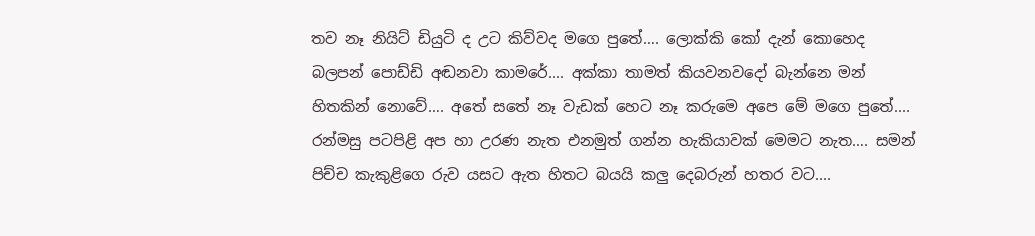තව නෑ නියිට් ඩියුටි ද උට කිව්වද මගෙ පුතේ…. ලොක්කි කෝ දැන් කොහෙද බලපන් පොඩ්ඩි අඬනවා කාමරේ.... අක්කා තාමත් කියවනවදෝ බැන්නෙ මන් හිතකින් නොවේ…. අතේ සතේ නෑ වැඩක් හෙට නෑ කරුමෙ අපෙ මේ මගෙ පුතේ.... රන්මසු පටපිළි අප හා උරණ නැත එනමුත් ගන්න හැකියාවක් මෙමට නැත…. සමන් පිච්ච කැකුළිගෙ රුව යසට ඇත හිතට බයයි කලු දෙබරුන් හතර වට....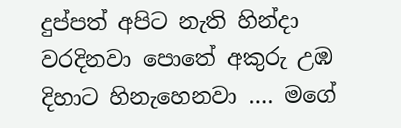දුප්පත් අපිට නැති හින්දා වරදිනවා පොතේ අකුරු උඹ දිහාට හිනැහෙනවා …. මගේ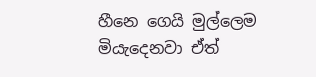හීනෙ ගෙයි මුල්ලෙම මියැදෙනවා ඒත්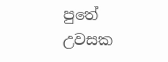පුතේ උවසක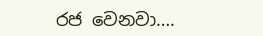රජ වෙනවා….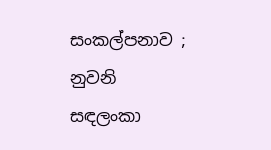සංකල්පනාව ;
නුවනි සඳලංකා